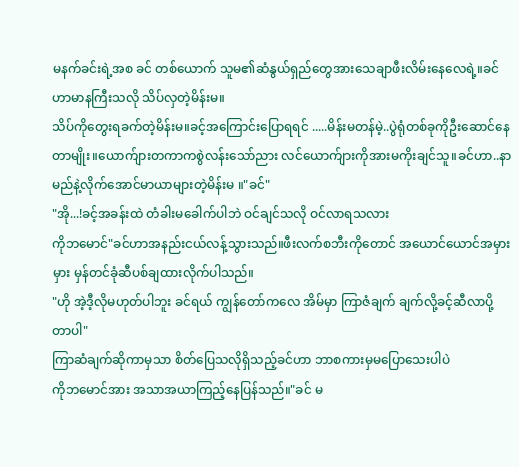မနက်ခင်းရဲ့အစ ခင် တစ်ယောက် သူမ၏ဆံနွယ်ရှည်တွေအားသေချာဖီးလိမ်းနေလေရဲ့။ခင် ဟာမာနကြီးသလို သိပ်လှတဲ့မိန်းမ။
သိပ်ကိုတွေးရခက်တဲ့မိန်းမ။ခင့်အကြောင်းပြောရရင် .....မိန်းမတန်မဲ့..ပွဲရုံတစ်ခုကိုဦးဆောင်နေတာမျိုး။ယောက်ျားတကာကစွဲလန်းသော်ညား လင်ယောက်ျားကိုအားမကိုးချင်သူ။ခင်ဟာ..နာမည်နဲ့လိုက်အောင်မာယာများတဲ့မိန်းမ ။"ခင်"
"အို...!ခင့်အခန်းထဲ တံခါးမခေါက်ပါဘဲ ဝင်ချင်သလို ဝင်လာရသလား
ကိုဘမောင်"ခင်ဟာအနည်းငယ်လန့်သွားသည်။ဖီးလက်စဘီးကိုတောင် အယောင်ယောင်အမှားမှား မှန်တင်ခုံဆီပစ်ချထားလိုက်ပါသည်။
"ဟို အဲ့ဒီ့လိုမဟုတ်ပါဘူး ခင်ရယ် ကျွန်တော်ကလေ အိမ်မှာ ကြာဇံချက် ချက်လို့ခင့်ဆီလာပို့တာပါ"
ကြာဆံချက်ဆိုကာမှသာ စိတ်ပြေသလိုရှိသည့်ခင်ဟာ ဘာစကားမှမပြောသေးပါပဲ
ကိုဘမောင်အား အသာအယာကြည့်နေပြန်သည်။"ခင် မ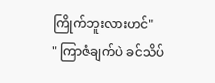ကြိုက်ဘူးလားဟင်"
" ကြာဇံချက်ပဲ ခင်သိပ်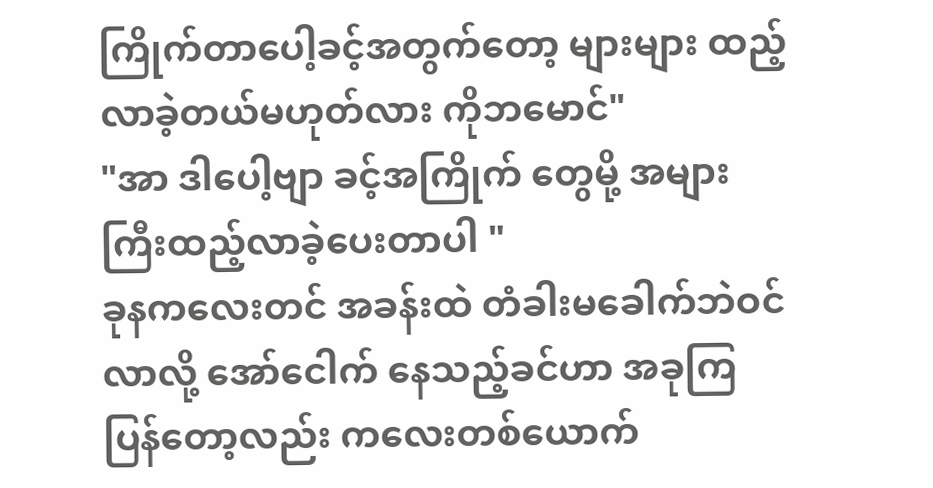ကြိုက်တာပေါ့ခင့်အတွက်တော့ များများ ထည့်လာခဲ့တယ်မဟုတ်လား ကိုဘမောင်"
"အာ ဒါပေါ့ဗျာ ခင့်အကြိုက် တွေမို့ အများကြီးထည့်လာခဲ့ပေးတာပါ "
ခုနကလေးတင် အခန်းထဲ တံခါးမခေါက်ဘဲဝင်လာလို့ အော်ငေါက် နေသည့်ခင်ဟာ အခုကြပြန်တော့လည်း ကလေးတစ်ယောက်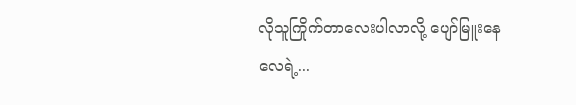လိုသူကြိုက်တာလေးပါလာလို့ ပျော်မြူးနေလေရဲ့...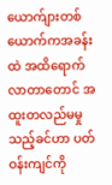ယောက်ျားတစ်ယောက်ကအခန်းထဲ အထိရောက်လာတာတောင် အထူးတလည်မမှုသည့်ခင်ဟာ ပတ်ဝန်းကျင်ကို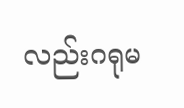လည်းဂရုမ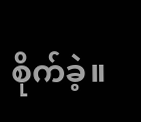စိုက်ခဲ့။